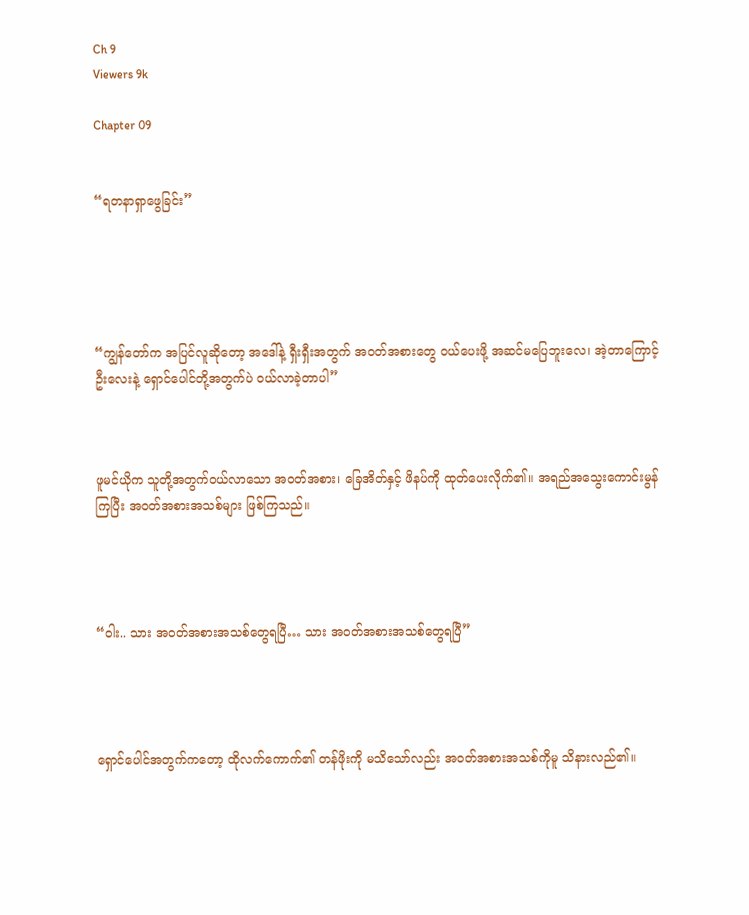Ch 9
Viewers 9k

Chapter 09


“ရတနာရှာဖွေခြင်း”





“ကျွန်တော်က အပြင်လူဆိုတော့ အဒေါ်နဲ့ ရှီးရှီးအတွက် အဝတ်အစားတွေ ဝယ်ပေးဖို့ အဆင်မပြေဘူးလေ၊ အဲ့တာကြောင့် ဦးလေးနဲ့ ရှောင်ပေါင်တို့အတွက်ပဲ ဝယ်လာခဲ့တာပါ”



ဖူမင်ယိုက သူတို့အတွက်ဝယ်လာသော အဝတ်အစား၊ ခြေအိတ်နှင့် ဖိနပ်ကို ထုတ်ပေးလိုက်၏။ အရည်အသွေးကောင်းမွန်ကြပြီး အဝတ်အစားအသစ်များ ဖြစ်ကြသည်။




“ဝါး.. သား အဝတ်အစားအသစ်တွေရပြီ… သား အဝတ်အစားအသစ်တွေရပြီ”




ရှောင်ပေါင်အတွက်ကတော့ ထိုလက်ကောက်၏ တန်ဖိုးကို မသိသော်လည်း အဝတ်အစားအသစ်ကိုမူ သိနားလည်၏။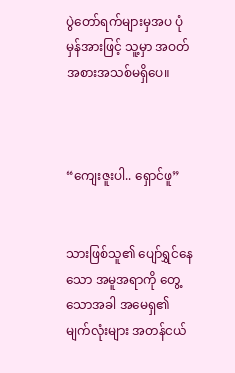ပွဲတော်ရက်များမှအပ ပုံမှန်အားဖြင့် သူ့မှာ အဝတ်အစားအသစ်မရှိပေ။



“ကျေးဇူးပါ.. ရှောင်ဖူ”


သားဖြစ်သူ၏ ပျော်ရွှင်နေသော အမူအရာကို တွေ့သောအခါ အမေရှ၏ မျက်လုံးများ အတန်ငယ်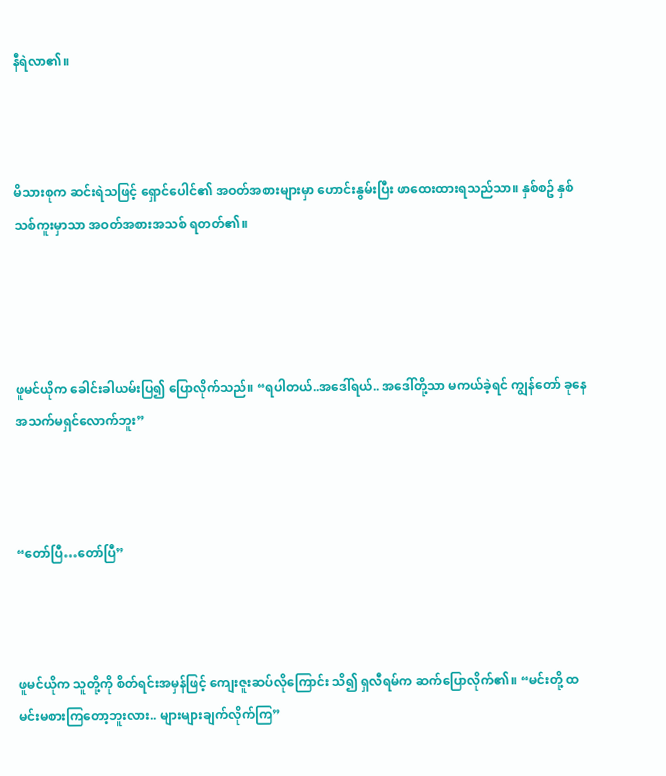နီရဲလာ၏။



မိသားစုက ဆင်းရဲသဖြင့် ရှောင်ပေါင်၏ အဝတ်အစားများမှာ ဟောင်းနွမ်းပြီး ဖာထေးထားရသည်သာ။ နှစ်စဥ် နှစ်သစ်ကူးမှာသာ အဝတ်အစားအသစ် ရတတ်၏။




ဖူမင်ယိုက ခေါင်းခါယမ်းပြ၍ ပြောလိုက်သည်။ “ရပါတယ်..အဒေါ်ရယ်.. အဒေါ်တို့သာ မကယ်ခဲ့ရင် ကျွန်တော် ခုနေ အသက်မရှင်လောက်ဘူး”



“တော်ပြီ…တော်ပြီ”



ဖူမင်ယိုက သူတို့ကို စိတ်ရင်းအမှန်ဖြင့် ကျေးဇူးဆပ်လိုကြောင်း သိ၍ ရှလီရမ်က ဆက်ပြောလိုက်၏။ “မင်းတို့ ထမင်းမစားကြတော့ဘူးလား.. များများချက်လိုက်ကြ”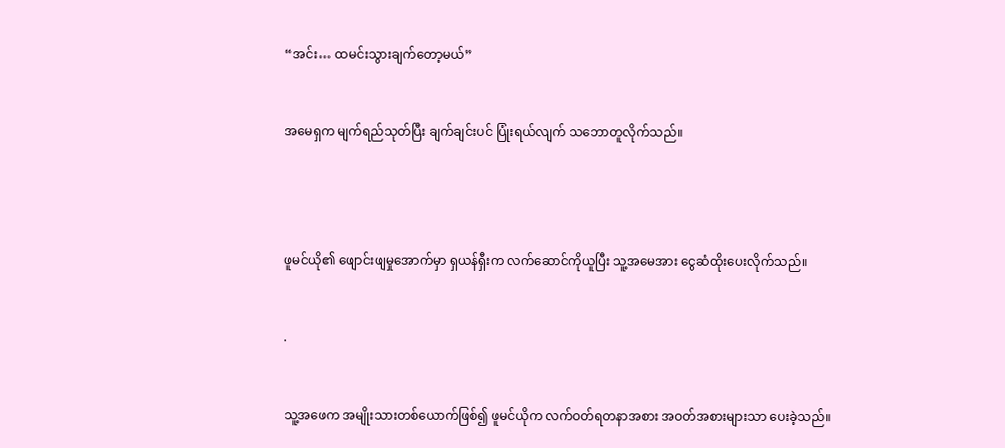“အင်း… ထမင်းသွားချက်တော့မယ်”


အမေရှက မျက်ရည်သုတ်ပြီး ချက်ချင်းပင် ပြုံးရယ်လျက် သဘောတူလိုက်သည်။




ဖူမင်ယို၏ ဖျောင်းဖျမှုအောက်မှာ ရှယန်ရှီးက လက်ဆောင်ကိုယူပြီး သူ့အမေအား ငွေဆံထိုးပေးလိုက်သည်။


.


သူ့အဖေက အမျိုးသားတစ်ယောက်ဖြစ်၍ ဖူမင်ယိုက လက်ဝတ်ရတနာအစား အဝတ်အစားများသာ ပေးခဲ့သည်။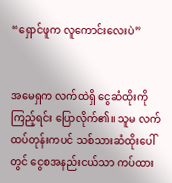“ရှောင်ဖူက လူကောင်းလေးပဲ”


အမေရှက လက်ထဲရှိ ငွေဆံထိုးကိုကြည့်ရင်း ပြောလိုက်၏။ သူမ လက်ထပ်တုန်းကပင် သစ်သားဆံထိုးပေါ်တွင် ငွေစအနည်းငယ်သာ ကပ်ထား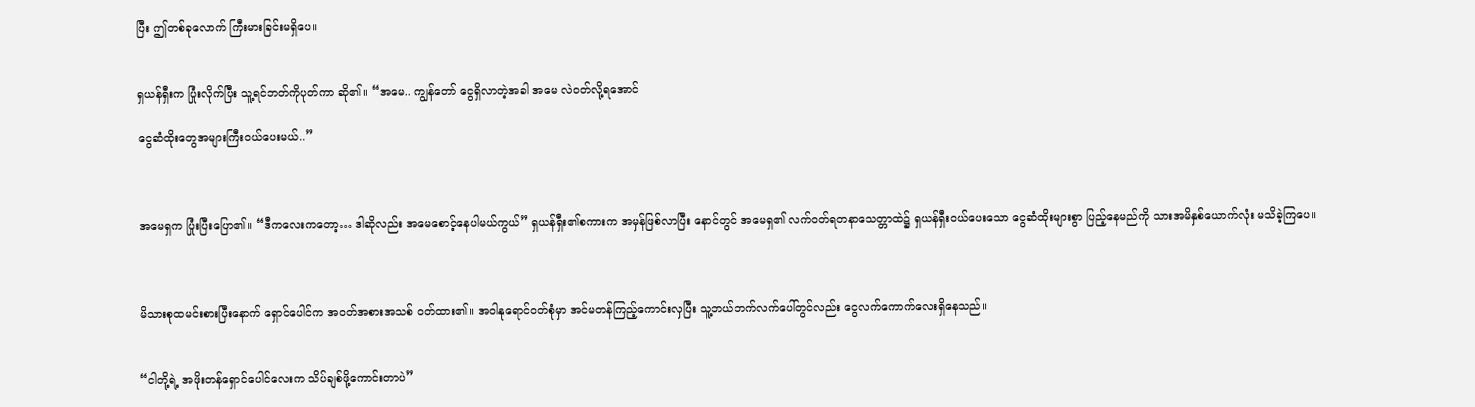ပြီး ဤတစ်ခုလောက် ကြီးမားခြင်းမရှိပေ။


ရှယန်ရှီးက ပြုံးလိုက်ပြီး သူ့ရင်ဘတ်ကိုပုတ်ကာ ဆို၏။ “အမေ.. ကျွန်တော် ငွေရှိလာတဲ့အခါ အမေ လဲဝတ်လို့ရအောင်

ငွေဆံထိုးတွေအများကြီးဝယ်ပေးမယ်..”



အမေရှက ပြုံးပြီးပြော၏။ “ဒီကလေးကတော့… ဒါဆိုလည်း အမေစောင့်နေပါမယ်ကွယ်” ရှယန်ရှီး၏စကားက အမှန်ဖြစ်လာပြီး နောင်တွင် အမေရှ၏ လက်ဝတ်ရတနာသေတ္တာထဲ၌ ရှယန်ရှီးဝယ်ပေးသော ငွေဆံထိုးများစွာ ပြည့်နေမည်ကို သားအမိနှစ်ယောက်လုံး မသိခဲ့ကြပေ။



မိသားစုထမင်းစားပြီးနောက် ရှောင်ပေါင်က အဝတ်အစားအသစ် ဝတ်ထား၏။ အဝါနုရောင်ဝတ်စုံမှာ အင်မတန်ကြည့်ကောင်းလှပြီး သူ့ဘယ်ဘက်လက်ပေါ်တွင်လည်း ငွေလက်ကောက်လေးရှိနေသည်။


“ငါတို့ရဲ့ အဖိုးတန်ရှောင်ပေါင်လေးက သိပ်ချစ်ဖို့ကောင်းတာပဲ”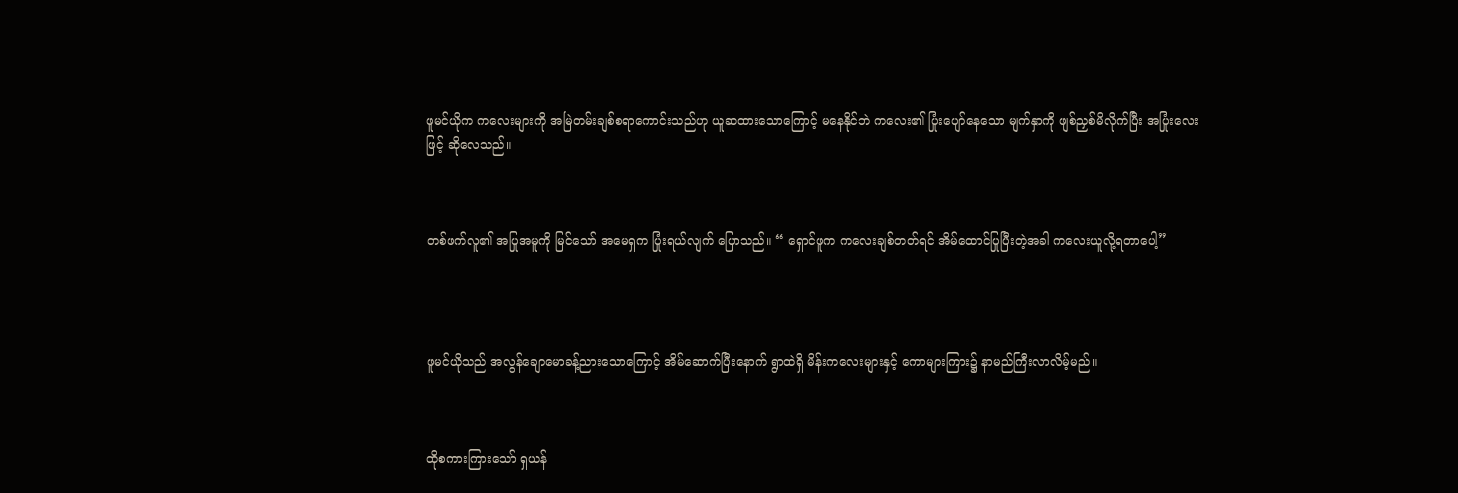ဖူမင်ယိုက ကလေးများကို အမြဲတမ်းချစ်စရာကောင်းသည်ဟု ယူဆထားသောကြောင့် မနေနိုင်ဘဲ ကလေး၏ ပြုံးပျော်နေသော မျက်နှာကို ဖျစ်ညှစ်မိလိုက်ပြီး အပြုံးလေးဖြင့် ဆိုလေသည်။



တစ်ဖက်လူ၏ အပြုအမူကို မြင်သော် အမေရှက ပြုံးရယ်လျက် ပြောသည်။ “ ရှောင်ဖူက ကလေးချစ်တတ်ရင် အိမ်ထောင်ပြုပြီးတဲ့အခါ ကလေးယူလို့ရတာပေါ့”




ဖူမင်ယိုသည် အလွန်ချောမောခန့်ညားသောကြောင့် အိမ်ဆောက်ပြီးနောက် ရွာထဲရှိ မိန်းကလေးများနှင့် ကောများကြား၌ နာမည်ကြီးလာလိမ့်မည်။



ထိုစကားကြားသော် ရှယန်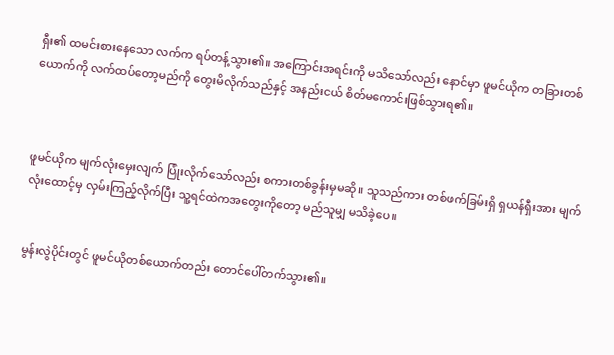ရှီး၏ ထမင်းစားနေသော လက်က ရပ်တန့်သွား၏။ အကြောင်းအရင်းကို မသိသော်လည်း နောင်မှာ ဖူမင်ယိုက တခြားတစ်ယောက်ကို လက်ထပ်တော့မည်ကို တွေးမိလိုက်သည်နှင့် အနည်းငယ် စိတ်မကောင်းဖြစ်သွားရ၏။



ဖူမင်ယိုက မျက်လုံးမှေးလျက် ပြုံးလိုက်သော်လည်း စကားတစ်ခွန်းမှမဆို။ သူသည်ကား တစ်ဖက်ခြမ်းရှိ ရှယန်ရှီးအား မျက်လုံးထောင့်မှ လှမ်းကြည့်လိုက်ပြီး သူ့ရင်ထဲကအတွေးကိုတော့ မည်သူမျှ မသိခဲ့ပေ။


မွန်းလွဲပိုင်းတွင် ဖူမင်ယိုတစ်ယောက်တည်း တောင်ပေါ်တက်သွား၏။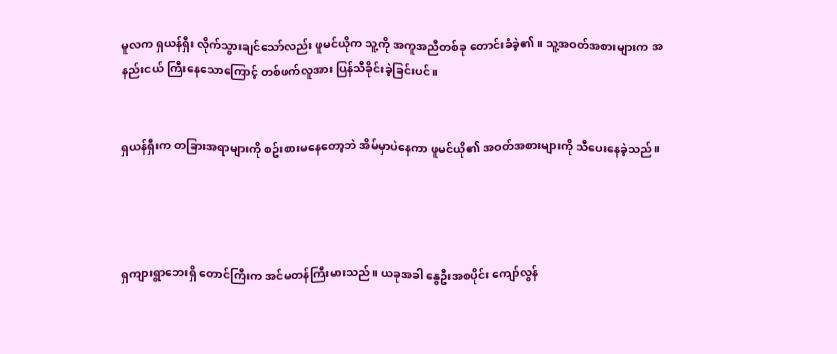မူလက ရှယန်ရှီး လိုက်သွားချင်သော်လည်း ဖူမင်ယိုက သူ့ကို အကူအညီတစ်ခု တောင်းခံခဲ့၏။ သူ့အဝတ်အစားများက အနည်းငယ် ကြီးနေသောကြောင့် တစ်ဖက်လူအား ပြန်သီခိုင်းခဲ့ခြင်းပင်။


ရှယန်ရှီးက တခြားအရာများကို စဥ်းစားမနေတော့ဘဲ အိမ်မှာပဲနေကာ ဖူမင်ယို၏ အဝတ်အစားများကို သီပေးနေခဲ့သည်။




ရှကျားရွာဘေးရှိ တောင်ကြီးက အင်မတန်ကြီးမားသည်။ ယခုအခါ နွေဦးအစပိုင်း ကျော်လွန်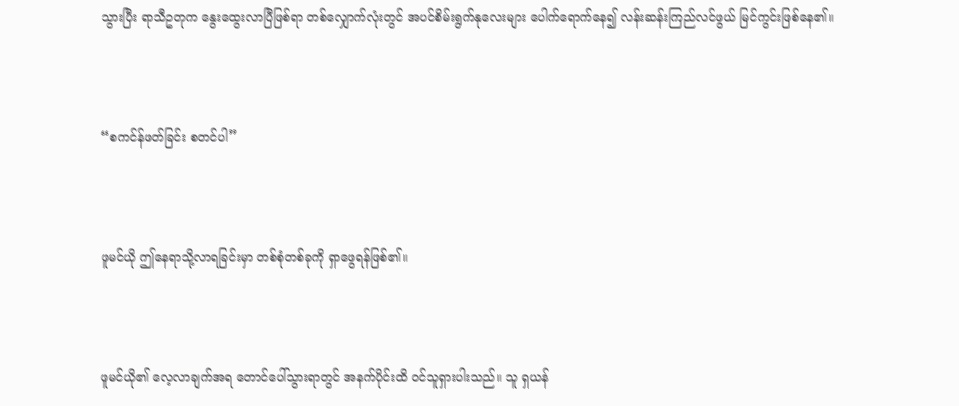သွားပြီး ရာသီဥတုက နွေးထွေးလာပြီဖြစ်ရာ တစ်လျှောက်လုံးတွင် အပင်စိမ်းရွက်နုလေးများ ပေါက်ရောက်နေ၍ လန်းဆန်းကြည်လင်ဖွယ် မြင်ကွင်းဖြစ်နေ၏။



“စကင်န်ဖတ်ခြင်း စတင်ပါ”



ဖူမင်ယို ဤနေရာသို့လာရခြင်းမှာ တစ်စုံတစ်ခုကို ရှာဖွေရန်ဖြစ်၏။



ဖူမင်ယို၏ လေ့လာချက်အရ တောင်ပေါ်သွားရာတွင် အနက်ပိုင်းထိ ဝင်သူရှားပါးသည်။ သူ ရှယန်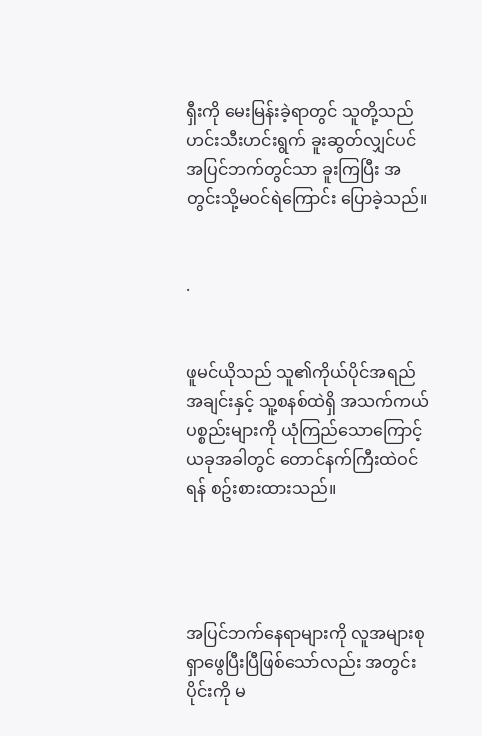ရှီးကို မေးမြန်းခဲ့ရာတွင် သူတို့သည် ဟင်းသီးဟင်းရွက် ခူးဆွတ်လျှင်ပင် အပြင်ဘက်တွင်သာ ခူးကြပြီး အတွင်းသို့မဝင်ရဲကြောင်း ပြောခဲ့သည်။


.


ဖူမင်ယိုသည် သူ၏ကိုယ်ပိုင်အရည်အချင်းနှင့် သူ့စနစ်ထဲရှိ အသက်ကယ်ပစ္စည်းများကို ယုံကြည်သောကြောင့် ယခုအခါတွင် တောင်နက်ကြီးထဲဝင်ရန် စဥ်းစားထားသည်။




အပြင်ဘက်နေရာများကို လူအများစု ရှာဖွေပြီးပြီဖြစ်သော်လည်း အတွင်းပိုင်းကို မ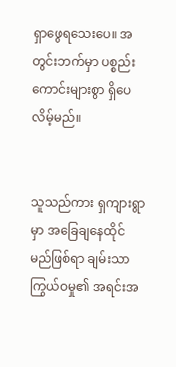ရှာဖွေရသေးပေ။ အတွင်းဘက်မှာ ပစ္စည်းကောင်းများစွာ ရှိပေလိမ့်မည်။


သူသည်ကား ရှကျားရွာမှာ အခြေချနေထိုင်မည်ဖြစ်ရာ ချမ်းသာကြွယ်ဝမှု၏ အရင်းအ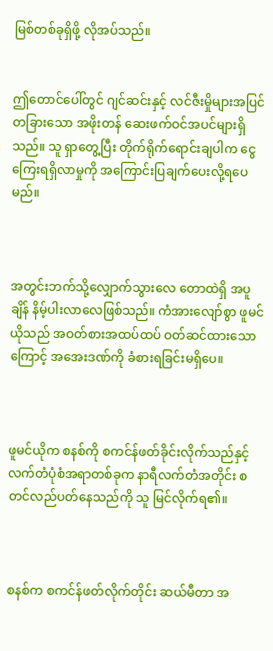မြစ်တစ်ခုရှိဖို့ လိုအပ်သည်။


ဤတောင်ပေါ်တွင် ဂျင်ဆင်းနှင့် လင်ဇီးမှိုများအပြင် တခြားသော အဖိုးတန် ဆေးဖက်ဝင်အပင်များရှိသည်။ သူ ရှာတွေ့ပြီး တိုက်ရိုက်ရောင်းချပါက ငွေကြေးရရှိလာမှုကို အကြောင်းပြချက်ပေးလို့ရပေမည်။



အတွင်းဘက်သို့လျှောက်သွားလေ တောထဲရှိ အပူချိန် နိမ့်ပါးလာလေဖြစ်သည်။ ကံအားလျော်စွာ ဖူမင်ယိုသည် အဝတ်စားအထပ်ထပ် ဝတ်ဆင်ထားသောကြောင့် အအေးဒဏ်ကို ခံစားရခြင်းမရှိပေ။



ဖူမင်ယိုက စနစ်ကို စကင်န်ဖတ်ခိုင်းလိုက်သည်နှင့် လက်တံပုံစံအရာတစ်ခုက နာရီလက်တံအတိုင်း စတင်လည်ပတ်နေသည်ကို သူ မြင်လိုက်ရ၏။



စနစ်က စကင်န်ဖတ်လိုက်တိုင်း ဆယ်မီတာ အ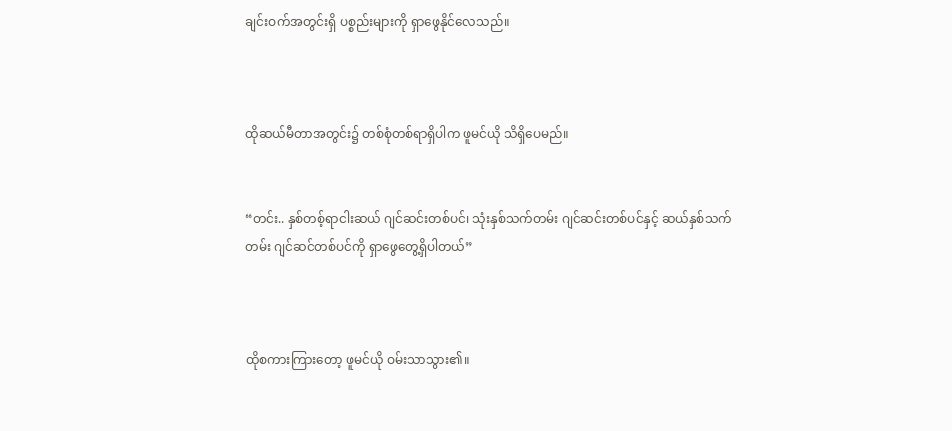ချင်းဝက်အတွင်းရှိ ပစ္စည်းများကို ရှာဖွေနိုင်လေသည်။



ထိုဆယ်မီတာအတွင်း၌ တစ်စုံတစ်ရာရှိပါက ဖူမင်ယို သိရှိပေမည်။


“တင်း.. နှစ်တစ့်ရာငါးဆယ် ဂျင်ဆင်းတစ်ပင်၊ သုံးနှစ်သက်တမ်း ဂျင်ဆင်းတစ်ပင်နှင့် ဆယ်နှစ်သက်တမ်း ဂျင်ဆင်တစ်ပင်ကို ရှာဖွေတွေ့ရှိပါတယ်”



ထိုစကားကြားတော့ ဖူမင်ယို ဝမ်းသာသွား၏။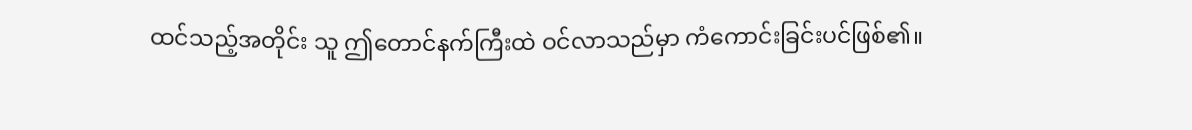ထင်သည့်အတိုင်း သူ ဤတောင်နက်ကြီးထဲ ဝင်လာသည်မှာ ကံကောင်းခြင်းပင်ဖြစ်၏။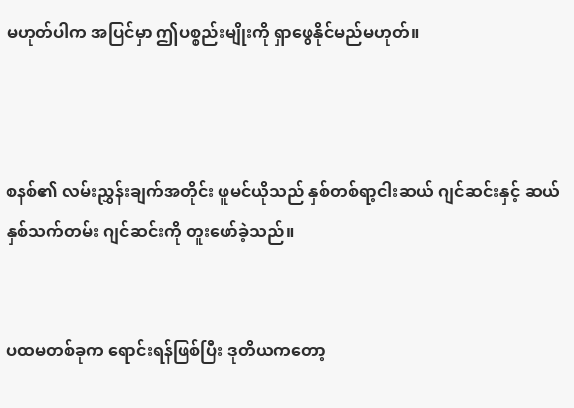မဟုတ်ပါက အပြင်မှာ ဤပစ္စည်းမျိုးကို ရှာဖွေနိုင်မည်မဟုတ်။



စနစ်၏ လမ်းညွှန်းချက်အတိုင်း ဖူမင်ယိုသည် နှစ်တစ်ရာ့ငါးဆယ် ဂျင်ဆင်းနှင့် ဆယ်နှစ်သက်တမ်း ဂျင်ဆင်းကို တူးဖော်ခဲ့သည်။


ပထမတစ်ခုက ရောင်းရန်ဖြစ်ပြီး ဒုတိယကတော့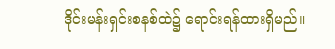ဒိုင်းမန်းရှင်းစနစ်ထဲ၌ ရောင်းရန်ထားရှိမည်။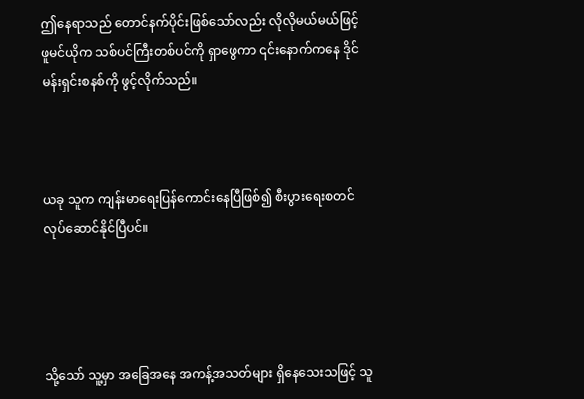ဤနေရာသည် တောင်နက်ပိုင်းဖြစ်သော်လည်း လိုလိုမယ်မယ်ဖြင့် ဖူမင်ယိုက သစ်ပင်ကြီးတစ်ပင်ကို ရှာဖွေကာ ၎င်းနောက်ကနေ ဒိုင်မန်းရှင်းစနစ်ကို ဖွင့်လိုက်သည်။



ယခု သူက ကျန်းမာရေးပြန်ကောင်းနေပြီဖြစ်၍ စီးပွားရေးစတင်လုပ်ဆောင်နိုင်ပြီပင်။




သို့သော် သူ့မှာ အခြေအနေ အကန့်အသတ်များ ရှိနေသေးသဖြင့် သူ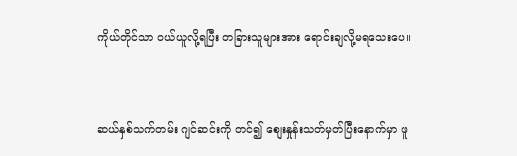ကိုယ်တိုင်သာ ဝယ်ယူလို့ရပြီး တခြားသူများအား ရောင်းချလို့မရသေးပေ။



ဆယ်နှစ်သက်တမ်း ဂျင်ဆင်းကို တင်၍ စျေးနှုန်းသတ်မှတ်ပြီးနောက်မှာ ဖူ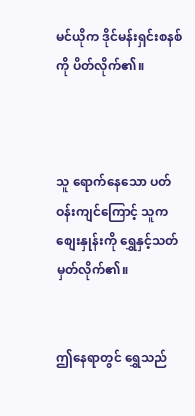မင်ယိုက ဒိုင်မန်းရှင်းစနစ်ကို ပိတ်လိုက်၏။



သူ ရောက်နေသော ပတ်ဝန်းကျင်ကြောင့် သူက စျေးနှုန်းကို ရွှေနှင့်သတ်မှတ်လိုက်၏။


ဤနေရာတွင် ရွှေသည်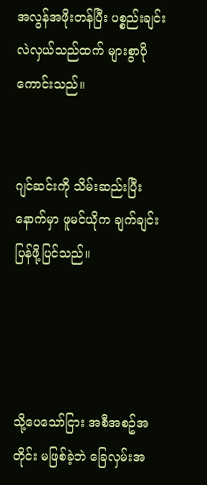အလွန်အဖိုးတန်ပြီး ပစ္စည်းချင်းလဲလှယ်သည်ထက် များစွာပိုကောင်းသည်။


ဂျင်ဆင်းကို သိမ်းဆည်းပြီးနောက်မှာ ဖူမင်ယိုက ချက်ချင်းပြန်ဖို့ပြင်သည်။




သို့ပေသော်ငြား အစီအစဥ်အတိုင်း မဖြစ်ခဲ့ဘဲ ခြေလှမ်းအ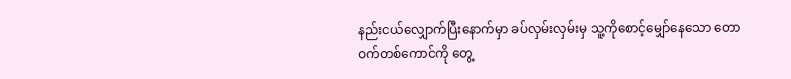နည်းငယ်လျှောက်ပြီးနောက်မှာ ခပ်လှမ်းလှမ်းမှ သူ့ကိုစောင့်မျှော်နေသော တောဝက်တစ်ကောင်ကို တွေ့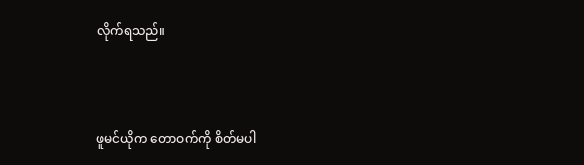လိုက်ရသည်။



ဖူမင်ယိုက တောဝက်ကို စိတ်မပါ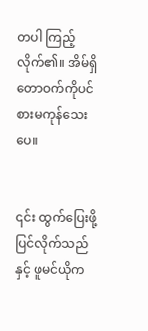တပါ ကြည့်လိုက်၏။ အိမ်ရှိ တောဝက်ကိုပင် စားမကုန်သေးပေ။


၎င်း ထွက်ပြေးဖို့ ပြင်လိုက်သည်နှင့် ဖူမင်ယိုက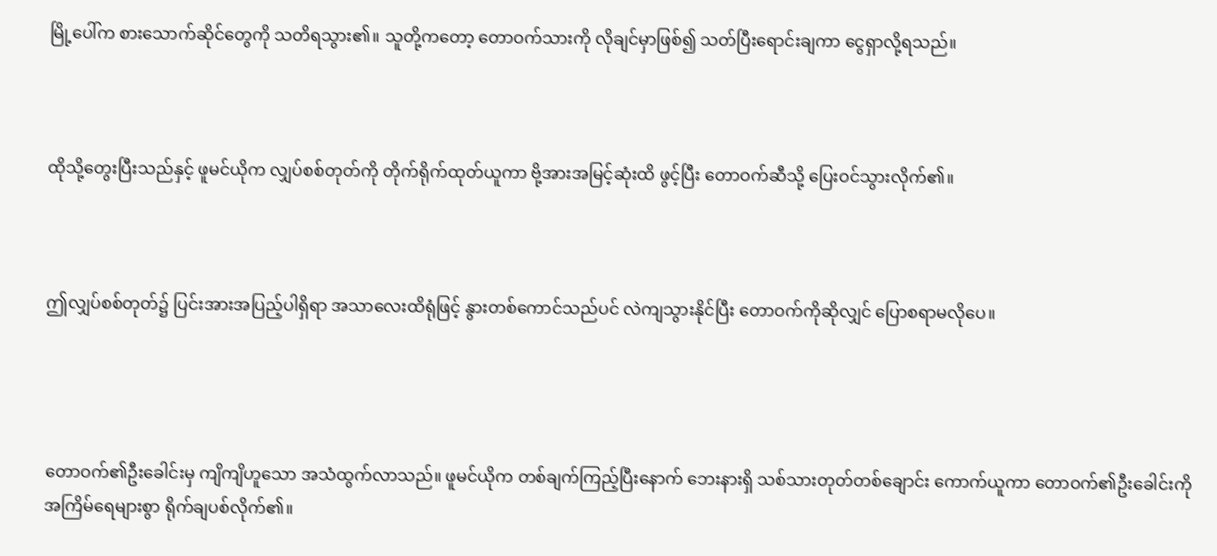မြို့ပေါ်က စားသောက်ဆိုင်တွေကို သတိရသွား၏။ သူတို့ကတော့ တောဝက်သားကို လိုချင်မှာဖြစ်၍ သတ်ပြီးရောင်းချကာ ငွေရှာလို့ရသည်။



ထိုသို့တွေးပြီးသည်နှင့် ဖူမင်ယိုက လျှပ်စစ်တုတ်ကို တိုက်ရိုက်ထုတ်ယူကာ ဗို့အားအမြင့်ဆုံးထိ ဖွင့်ပြီး တောဝက်ဆီသို့ ပြေးဝင်သွားလိုက်၏။



ဤလျှပ်စစ်တုတ်၌ ပြင်းအားအပြည့်ပါရှိရာ အသာလေးထိရုံဖြင့် နွားတစ်ကောင်သည်ပင် လဲကျသွားနိုင်ပြီး တောဝက်ကိုဆိုလျှင် ပြောစရာမလိုပေ။




တောဝက်၏ဦးခေါင်းမှ ကျိကျိဟူသော အသံထွက်လာသည်။ ဖူမင်ယိုက တစ်ချက်ကြည့်ပြီးနောက် ဘေးနားရှိ သစ်သားတုတ်တစ်ချောင်း ကောက်ယူကာ တောဝက်၏ဦးခေါင်းကို အကြိမ်ရေများစွာ ရိုက်ချပစ်လိုက်၏။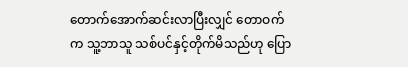တောက်အောက်ဆင်းလာပြီးလျှင် တောဝက်က သူ့ဘာသူ သစ်ပင်နှင့်တိုက်မိသည်ဟု ပြော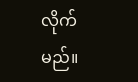လိုက်မည်။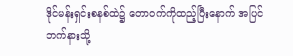ဒိုင်မန်းရှင်းစနစ်ထဲ၌ တောဝက်ကိုထည့်ပြီးနောက် အပြင်ဘက်နားသို့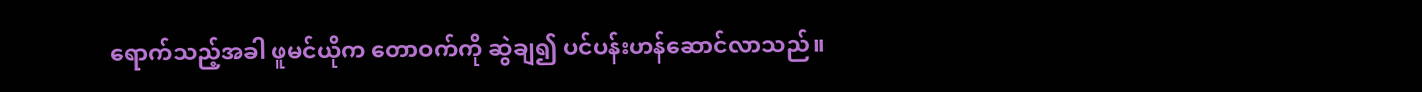ရောက်သည့်အခါ ဖူမင်ယိုက တောဝက်ကို ဆွဲချ၍ ပင်ပန်းဟန်ဆောင်လာသည်။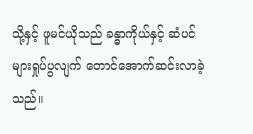သို့နှင့် ဖူမင်ယိုသည် ခန္ဓာကိုယ်နှင့် ဆံပင်များရှုပ်ပွလျက် တောင်အောက်ဆင်းလာခဲ့သည်။